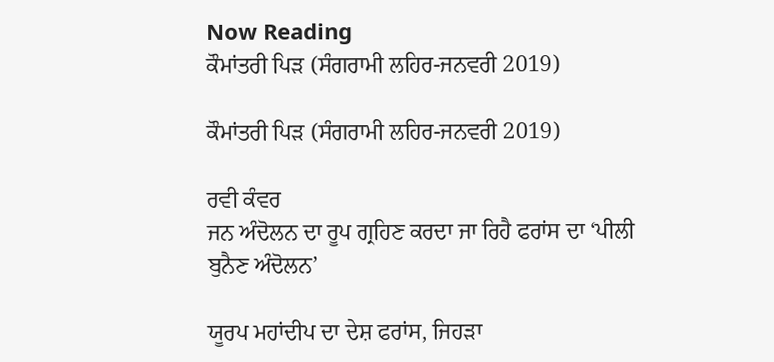Now Reading
ਕੌਮਾਂਤਰੀ ਪਿੜ (ਸੰਗਰਾਮੀ ਲਹਿਰ-ਜਨਵਰੀ 2019)

ਕੌਮਾਂਤਰੀ ਪਿੜ (ਸੰਗਰਾਮੀ ਲਹਿਰ-ਜਨਵਰੀ 2019)

ਰਵੀ ਕੰਵਰ
ਜਨ ਅੰਦੋਲਨ ਦਾ ਰੂਪ ਗ੍ਰਹਿਣ ਕਰਦਾ ਜਾ ਰਿਹੈ ਫਰਾਂਸ ਦਾ ‘ਪੀਲੀ ਬੁਨੈਣ ਅੰਦੋਲਨ’

ਯੂਰਪ ਮਹਾਂਦੀਪ ਦਾ ਦੇਸ਼ ਫਰਾਂਸ, ਜਿਹੜਾ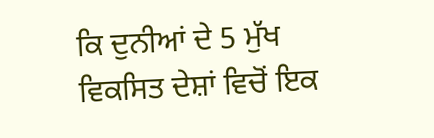ਕਿ ਦੁਨੀਆਂ ਦੇ 5 ਮੁੱਖ ਵਿਕਸਿਤ ਦੇਸ਼ਾਂ ਵਿਚੋਂ ਇਕ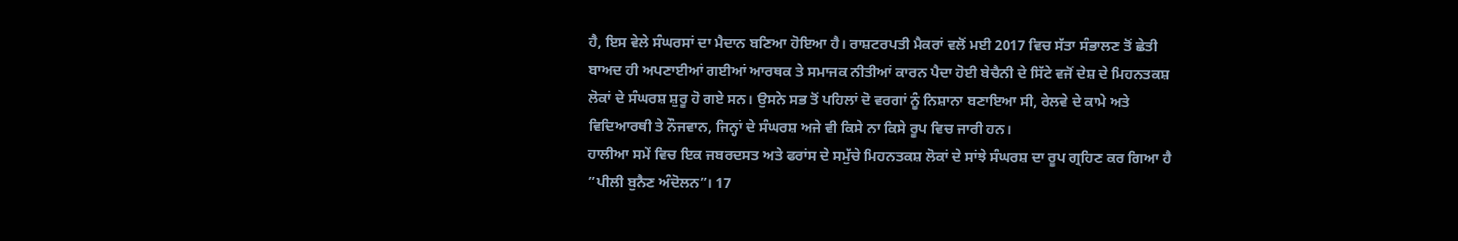ਹੈ, ਇਸ ਵੇਲੇ ਸੰਘਰਸਾਂ ਦਾ ਮੈਦਾਨ ਬਣਿਆ ਹੋਇਆ ਹੈ। ਰਾਸ਼ਟਰਪਤੀ ਮੈਕਰਾਂ ਵਲੋਂ ਮਈ 2017 ਵਿਚ ਸੱਤਾ ਸੰਭਾਲਣ ਤੋਂ ਛੇਤੀ ਬਾਅਦ ਹੀ ਅਪਣਾਈਆਂ ਗਈਆਂ ਆਰਥਕ ਤੇ ਸਮਾਜਕ ਨੀਤੀਆਂ ਕਾਰਨ ਪੈਦਾ ਹੋਈ ਬੇਚੈਨੀ ਦੇ ਸਿੱਟੇ ਵਜੋਂ ਦੇਸ਼ ਦੇ ਮਿਹਨਤਕਸ਼ ਲੋਕਾਂ ਦੇ ਸੰਘਰਸ਼ ਸ਼ੁਰੂ ਹੋ ਗਏ ਸਨ। ਉਸਨੇ ਸਭ ਤੋਂ ਪਹਿਲਾਂ ਦੋ ਵਰਗਾਂ ਨੂੰ ਨਿਸ਼ਾਨਾ ਬਣਾਇਆ ਸੀ, ਰੇਲਵੇ ਦੇ ਕਾਮੇ ਅਤੇ ਵਿਦਿਆਰਥੀ ਤੇ ਨੌਜਵਾਨ, ਜਿਨ੍ਹਾਂ ਦੇ ਸੰਘਰਸ਼ ਅਜੇ ਵੀ ਕਿਸੇ ਨਾ ਕਿਸੇ ਰੂਪ ਵਿਚ ਜਾਰੀ ਹਨ।
ਹਾਲੀਆ ਸਮੇਂ ਵਿਚ ਇਕ ਜਬਰਦਸਤ ਅਤੇ ਫਰਾਂਸ ਦੇ ਸਮੁੱਚੇ ਮਿਹਨਤਕਸ਼ ਲੋਕਾਂ ਦੇ ਸਾਂਝੇ ਸੰਘਰਸ਼ ਦਾ ਰੂਪ ਗ੍ਰਹਿਣ ਕਰ ਗਿਆ ਹੈ ”ਪੀਲੀ ਬੁਨੈਣ ਅੰਦੋਲਨ”। 17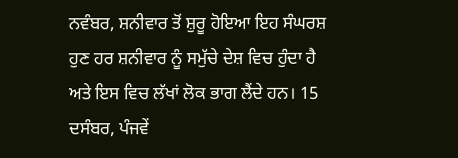ਨਵੰਬਰ, ਸ਼ਨੀਵਾਰ ਤੋਂ ਸ਼ੁਰੂ ਹੋਇਆ ਇਹ ਸੰਘਰਸ਼ ਹੁਣ ਹਰ ਸ਼ਨੀਵਾਰ ਨੂੰ ਸਮੁੱਚੇ ਦੇਸ਼ ਵਿਚ ਹੁੰਦਾ ਹੈ ਅਤੇ ਇਸ ਵਿਚ ਲੱਖਾਂ ਲੋਕ ਭਾਗ ਲੈਂਦੇ ਹਨ। 15 ਦਸੰਬਰ, ਪੰਜਵੇਂ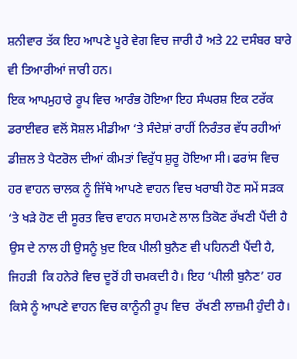ਸ਼ਨੀਵਾਰ ਤੱਕ ਇਹ ਆਪਣੇ ਪੂਰੇ ਵੇਗ ਵਿਚ ਜਾਰੀ ਹੈ ਅਤੇ 22 ਦਸੰਬਰ ਬਾਰੇ ਵੀ ਤਿਆਰੀਆਂ ਜਾਰੀ ਹਨ।
ਇਕ ਆਪਮੁਹਾਰੇ ਰੂਪ ਵਿਚ ਆਰੰਭ ਹੋਇਆ ਇਹ ਸੰਘਰਸ਼ ਇਕ ਟਰੱਕ ਡਰਾਈਵਰ ਵਲੋਂ ਸੋਸ਼ਲ ਮੀਡੀਆ ‘ਤੇ ਸੰਦੇਸ਼ਾਂ ਰਾਹੀਂ ਨਿਰੰਤਰ ਵੱਧ ਰਹੀਆਂ ਡੀਜ਼ਲ ਤੇ ਪੈਟਰੋਲ ਦੀਆਂ ਕੀਮਤਾਂ ਵਿਰੁੱਧ ਸ਼ੁਰੂ ਹੋਇਆ ਸੀ। ਫਰਾਂਸ ਵਿਚ ਹਰ ਵਾਹਨ ਚਾਲਕ ਨੂੰ ਜਿੱਥੇ ਆਪਣੇ ਵਾਹਨ ਵਿਚ ਖਰਾਬੀ ਹੋਣ ਸਮੇਂ ਸੜਕ ‘ਤੇ ਖੜੇ ਹੋਣ ਦੀ ਸੂਰਤ ਵਿਚ ਵਾਹਨ ਸਾਹਮਣੇ ਲਾਲ ਤਿਕੋਣ ਰੱਖਣੀ ਪੈਂਦੀ ਹੈ ਉਸ ਦੇ ਨਾਲ ਹੀ ਉਸਨੂੰ ਖ਼ੁਦ ਇਕ ਪੀਲੀ ਬੁਨੈਣ ਵੀ ਪਹਿਨਣੀ ਪੈਂਦੀ ਹੈ, ਜਿਹੜੀ  ਕਿ ਹਨੇਰੇ ਵਿਚ ਦੂਰੋਂ ਹੀ ਚਮਕਦੀ ਹੈ। ਇਹ ‘ਪੀਲੀ ਬੁਨੈਣ’ ਹਰ ਕਿਸੇ ਨੂੰ ਆਪਣੇ ਵਾਹਨ ਵਿਚ ਕਾਨੂੰਨੀ ਰੂਪ ਵਿਚ  ਰੱਖਣੀ ਲਾਜ਼ਮੀ ਹੁੰਦੀ ਹੈ।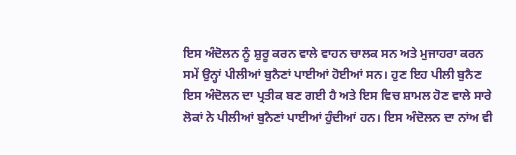ਇਸ ਅੰਦੋਲਨ ਨੂੰ ਸ਼ੁਰੂ ਕਰਨ ਵਾਲੇ ਵਾਹਨ ਚਾਲਕ ਸਨ ਅਤੇ ਮੁਜਾਹਰਾ ਕਰਨ ਸਮੇਂ ਉਨ੍ਹਾਂ ਪੀਲੀਆਂ ਬੁਨੈਣਾਂ ਪਾਈਆਂ ਹੋਈਆਂ ਸਨ। ਹੁਣ ਇਹ ਪੀਲੀ ਬੁਨੈਣ ਇਸ ਅੰਦੋਲਨ ਦਾ ਪ੍ਰਤੀਕ ਬਣ ਗਈ ਹੈ ਅਤੇ ਇਸ ਵਿਚ ਸ਼ਾਮਲ ਹੋਣ ਵਾਲੇ ਸਾਰੇ ਲੋਕਾਂ ਨੇ ਪੀਲੀਆਂ ਬੁਨੈਣਾਂ ਪਾਈਆਂ ਹੁੰਦੀਆਂ ਹਨ। ਇਸ ਅੰਦੋਲਨ ਦਾ ਨਾਂਅ ਵੀ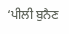‘ਪੀਲੀ ਬੁਨੈਣ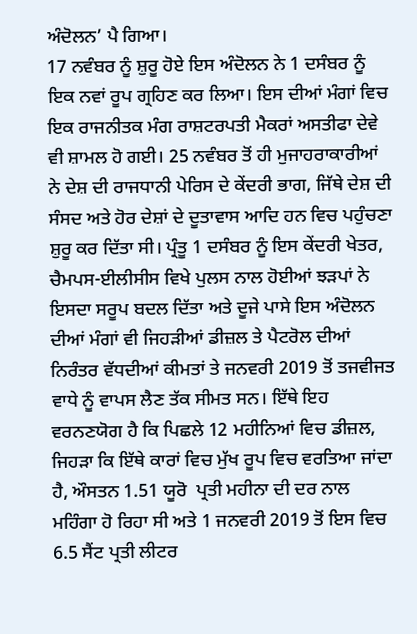ਅੰਦੋਲਨ’ ਪੈ ਗਿਆ।
17 ਨਵੰਬਰ ਨੂੰ ਸ਼ੁਰੂ ਹੋਏ ਇਸ ਅੰਦੋਲਨ ਨੇ 1 ਦਸੰਬਰ ਨੂੰ ਇਕ ਨਵਾਂ ਰੂਪ ਗ੍ਰਹਿਣ ਕਰ ਲਿਆ। ਇਸ ਦੀਆਂ ਮੰਗਾਂ ਵਿਚ ਇਕ ਰਾਜਨੀਤਕ ਮੰਗ ਰਾਸ਼ਟਰਪਤੀ ਮੈਕਰਾਂ ਅਸਤੀਫਾ ਦੇਵੇ ਵੀ ਸ਼ਾਮਲ ਹੋ ਗਈ। 25 ਨਵੰਬਰ ਤੋਂ ਹੀ ਮੁਜਾਹਰਾਕਾਰੀਆਂ ਨੇ ਦੇਸ਼ ਦੀ ਰਾਜਧਾਨੀ ਪੇਰਿਸ ਦੇ ਕੇਂਦਰੀ ਭਾਗ, ਜਿੱਥੇ ਦੇਸ਼ ਦੀ ਸੰਸਦ ਅਤੇ ਹੋਰ ਦੇਸ਼ਾਂ ਦੇ ਦੂਤਾਵਾਸ ਆਦਿ ਹਨ ਵਿਚ ਪਹੁੰਚਣਾ ਸ਼ੁਰੂ ਕਰ ਦਿੱਤਾ ਸੀ। ਪ੍ਰੰਤੂ 1 ਦਸੰਬਰ ਨੂੰ ਇਸ ਕੇਂਦਰੀ ਖੇਤਰ, ਚੈਮਪਸ-ਈਲੀਸੀਸ ਵਿਖੇ ਪੁਲਸ ਨਾਲ ਹੋਈਆਂ ਝੜਪਾਂ ਨੇ ਇਸਦਾ ਸਰੂਪ ਬਦਲ ਦਿੱਤਾ ਅਤੇ ਦੂਜੇ ਪਾਸੇ ਇਸ ਅੰਦੋਲਨ ਦੀਆਂ ਮੰਗਾਂ ਵੀ ਜਿਹੜੀਆਂ ਡੀਜ਼ਲ ਤੇ ਪੈਟਰੋਲ ਦੀਆਂ ਨਿਰੰਤਰ ਵੱਧਦੀਆਂ ਕੀਮਤਾਂ ਤੇ ਜਨਵਰੀ 2019 ਤੋਂ ਤਜਵੀਜਤ ਵਾਧੇ ਨੂੰ ਵਾਪਸ ਲੈਣ ਤੱਕ ਸੀਮਤ ਸਨ। ਇੱਥੇ ਇਹ ਵਰਨਣਯੋਗ ਹੈ ਕਿ ਪਿਛਲੇ 12 ਮਹੀਨਿਆਂ ਵਿਚ ਡੀਜ਼ਲ, ਜਿਹੜਾ ਕਿ ਇੱਥੇ ਕਾਰਾਂ ਵਿਚ ਮੁੱਖ ਰੂਪ ਵਿਚ ਵਰਤਿਆ ਜਾਂਦਾ ਹੈ, ਔਸਤਨ 1.51 ਯੂਰੋ  ਪ੍ਰਤੀ ਮਹੀਨਾ ਦੀ ਦਰ ਨਾਲ ਮਹਿੰਗਾ ਹੋ ਰਿਹਾ ਸੀ ਅਤੇ 1 ਜਨਵਰੀ 2019 ਤੋਂ ਇਸ ਵਿਚ 6.5 ਸੈਂਟ ਪ੍ਰਤੀ ਲੀਟਰ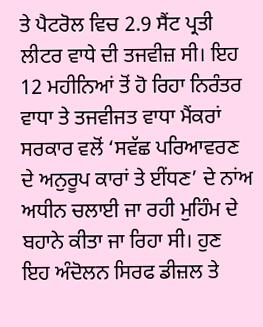ਤੇ ਪੈਟਰੋਲ ਵਿਚ 2.9 ਸੈਂਟ ਪ੍ਰਤੀ ਲੀਟਰ ਵਾਧੇ ਦੀ ਤਜਵੀਜ਼ ਸੀ। ਇਹ 12 ਮਹੀਨਿਆਂ ਤੋਂ ਹੋ ਰਿਹਾ ਨਿਰੰਤਰ ਵਾਧਾ ਤੇ ਤਜਵੀਜਤ ਵਾਧਾ ਮੈਂਕਰਾਂ ਸਰਕਾਰ ਵਲੋਂ ‘ਸਵੱਛ ਪਰਿਆਵਰਣ ਦੇ ਅਨੁਰੂਪ ਕਾਰਾਂ ਤੇ ਈਂਧਣ’ ਦੇ ਨਾਂਅ ਅਧੀਨ ਚਲਾਈ ਜਾ ਰਹੀ ਮੁਹਿੰਮ ਦੇ ਬਹਾਨੇ ਕੀਤਾ ਜਾ ਰਿਹਾ ਸੀ। ਹੁਣ ਇਹ ਅੰਦੋਲਨ ਸਿਰਫ ਡੀਜ਼ਲ ਤੇ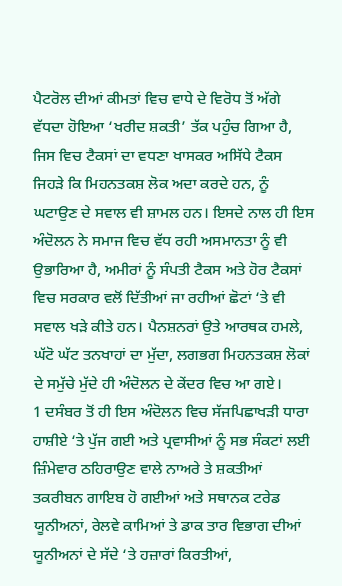ਪੈਟਰੋਲ ਦੀਆਂ ਕੀਮਤਾਂ ਵਿਚ ਵਾਧੇ ਦੇ ਵਿਰੋਧ ਤੋਂ ਅੱਗੇ ਵੱਧਦਾ ਹੋਇਆ ‘ਖਰੀਦ ਸ਼ਕਤੀ’ ਤੱਕ ਪਹੁੰਚ ਗਿਆ ਹੈ, ਜਿਸ ਵਿਚ ਟੈਕਸਾਂ ਦਾ ਵਧਣਾ ਖਾਸਕਰ ਅਸਿੱਧੇ ਟੈਕਸ ਜਿਹੜੇ ਕਿ ਮਿਹਨਤਕਸ਼ ਲੋਕ ਅਦਾ ਕਰਦੇ ਹਨ, ਨੂੰ ਘਟਾਉਣ ਦੇ ਸਵਾਲ ਵੀ ਸ਼ਾਮਲ ਹਨ। ਇਸਦੇ ਨਾਲ ਹੀ ਇਸ ਅੰਦੋਲਨ ਨੇ ਸਮਾਜ ਵਿਚ ਵੱਧ ਰਹੀ ਅਸਮਾਨਤਾ ਨੂੰ ਵੀ ਉਭਾਰਿਆ ਹੈ, ਅਮੀਰਾਂ ਨੂੰ ਸੰਪਤੀ ਟੈਕਸ ਅਤੇ ਹੋਰ ਟੈਕਸਾਂ ਵਿਚ ਸਰਕਾਰ ਵਲੋਂ ਦਿੱਤੀਆਂ ਜਾ ਰਹੀਆਂ ਛੋਟਾਂ ‘ਤੇ ਵੀ ਸਵਾਲ ਖੜੇ ਕੀਤੇ ਹਨ। ਪੈਨਸ਼ਨਰਾਂ ਉਤੇ ਆਰਥਕ ਹਮਲੇ, ਘੱਟੋ ਘੱਟ ਤਨਖਾਹਾਂ ਦਾ ਮੁੱਦਾ, ਲਗਭਗ ਮਿਹਨਤਕਸ਼ ਲੋਕਾਂ ਦੇ ਸਮੁੱਚੇ ਮੁੱਦੇ ਹੀ ਅੰਦੋਲਨ ਦੇ ਕੇਂਦਰ ਵਿਚ ਆ ਗਏ।
1 ਦਸੰਬਰ ਤੋਂ ਹੀ ਇਸ ਅੰਦੋਲਨ ਵਿਚ ਸੱਜਪਿਛਾਖੜੀ ਧਾਰਾ ਹਾਸ਼ੀਏ ‘ਤੇ ਪੁੱਜ ਗਈ ਅਤੇ ਪ੍ਰਵਾਸੀਆਂ ਨੂੰ ਸਭ ਸੰਕਟਾਂ ਲਈ ਜ਼ਿੰਮੇਵਾਰ ਠਹਿਰਾਉਣ ਵਾਲੇ ਨਾਅਰੇ ਤੇ ਸ਼ਕਤੀਆਂ ਤਕਰੀਬਨ ਗਾਇਬ ਹੋ ਗਈਆਂ ਅਤੇ ਸਥਾਨਕ ਟਰੇਡ ਯੂਨੀਅਨਾਂ, ਰੇਲਵੇ ਕਾਮਿਆਂ ਤੇ ਡਾਕ ਤਾਰ ਵਿਭਾਗ ਦੀਆਂ ਯੂਨੀਅਨਾਂ ਦੇ ਸੱਦੇ ‘ਤੇ ਹਜ਼ਾਰਾਂ ਕਿਰਤੀਆਂ,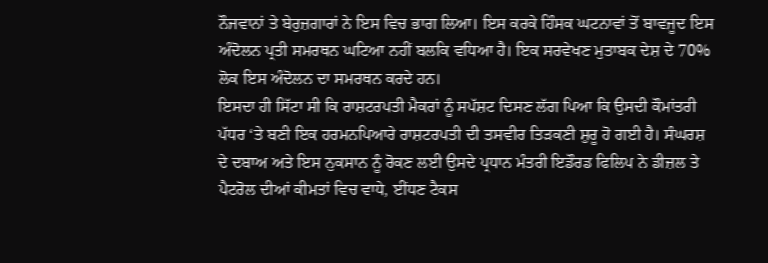ਨੌਜਵਾਨਾਂ ਤੇ ਬੇਰੁਜ਼ਗਾਰਾਂ ਨੇ ਇਸ ਵਿਚ ਭਾਗ ਲਿਆ। ਇਸ ਕਰਕੇ ਹਿੰਸਕ ਘਟਨਾਵਾਂ ਤੋਂ ਬਾਵਜੂਦ ਇਸ ਅੰਦੋਲਨ ਪ੍ਰਤੀ ਸਮਰਥਨ ਘਟਿਆ ਨਹੀਂ ਬਲਕਿ ਵਧਿਆ ਹੈ। ਇਕ ਸਰਵੇਖਣ ਮੁਤਾਬਕ ਦੇਸ਼ ਦੇ 70% ਲੋਕ ਇਸ ਅੰਦੋਲਨ ਦਾ ਸਮਰਥਨ ਕਰਦੇ ਹਨ।
ਇਸਦਾ ਹੀ ਸਿੱਟਾ ਸੀ ਕਿ ਰਾਸ਼ਟਰਪਤੀ ਮੈਕਰਾਂ ਨੂੰ ਸਪੱਸ਼ਟ ਦਿਸਣ ਲੱਗ ਪਿਆ ਕਿ ਉਸਦੀ ਕੌਮਾਂਤਰੀ ਪੱਧਰ ‘ਤੇ ਬਣੀ ਇਕ ਹਰਮਨਪਿਆਰੇ ਰਾਸ਼ਟਰਪਤੀ ਦੀ ਤਸਵੀਰ ਤਿੜਕਣੀ ਸ਼ੁਰੂ ਹੋ ਗਈ ਹੈ। ਸੰਘਰਸ਼  ਦੇ ਦਬਾਅ ਅਤੇ ਇਸ ਨੁਕਸਾਨ ਨੂੰ ਰੋਕਣ ਲਈ ਉਸਦੇ ਪ੍ਰਧਾਨ ਮੰਤਰੀ ਇਡੌਰਡ ਫਿਲਿਪ ਨੇ ਡੀਜ਼ਲ ਤੇ ਪੈਟਰੋਲ ਦੀਆਂ ਕੀਮਤਾਂ ਵਿਚ ਵਾਧੇ, ਈਂਧਣ ਟੈਕਸ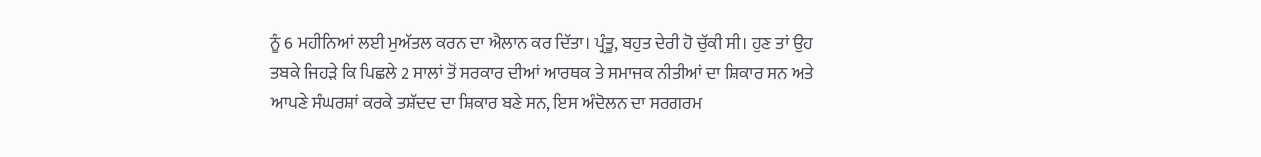ਨੂੰ 6 ਮਹੀਨਿਆਂ ਲਈ ਮੁਅੱਤਲ ਕਰਨ ਦਾ ਐਲਾਨ ਕਰ ਦਿੱਤਾ। ਪ੍ਰੰਤੂ, ਬਹੁਤ ਦੇਰੀ ਹੋ ਚੁੱਕੀ ਸੀ। ਹੁਣ ਤਾਂ ਉਹ ਤਬਕੇ ਜਿਹੜੇ ਕਿ ਪਿਛਲੇ 2 ਸਾਲਾਂ ਤੋਂ ਸਰਕਾਰ ਦੀਆਂ ਆਰਥਕ ਤੇ ਸਮਾਜਕ ਨੀਤੀਆਂ ਦਾ ਸ਼ਿਕਾਰ ਸਨ ਅਤੇ ਆਪਣੇ ਸੰਘਰਸ਼ਾਂ ਕਰਕੇ ਤਸ਼ੱਦਦ ਦਾ ਸ਼ਿਕਾਰ ਬਣੇ ਸਨ, ਇਸ ਅੰਦੋਲਨ ਦਾ ਸਰਗਰਮ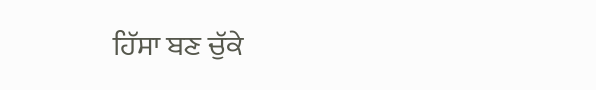ਹਿੱਸਾ ਬਣ ਚੁੱਕੇ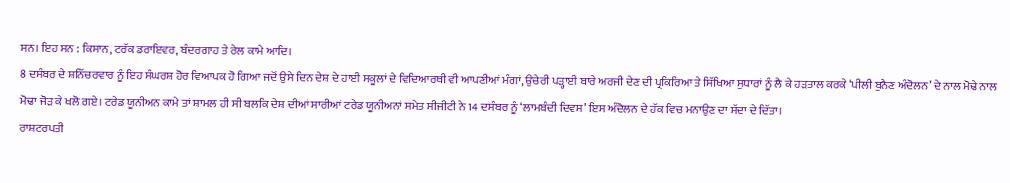ਸਨ। ਇਹ ਸਨ : ਕਿਸਾਨ, ਟਰੱਕ ਡਰਾਇਵਰ, ਬੰਦਰਗਾਹ ਤੇ ਰੇਲ ਕਾਮੇ ਆਦਿ।
8 ਦਸੰਬਰ ਦੇ ਸ਼ਨਿੱਚਰਵਾਰ ਨੂੰ ਇਹ ਸੰਘਰਸ਼ ਹੋਰ ਵਿਆਪਕ ਹੋ ਗਿਆ ਜਦੋਂ ਉਸੇ ਦਿਨ ਦੇਸ਼ ਦੇ ਹਾਈ ਸਕੂਲਾਂ ਦੇ ਵਿਦਿਆਰਥੀ ਵੀ ਆਪਣੀਆਂ ਮੰਗਾਂ, ਉਚੇਰੀ ਪੜ੍ਹਾਈ ਬਾਰੇ ਅਰਜੀ ਦੇਣ ਦੀ ਪ੍ਰਕਿਰਿਆ ਤੇ ਸਿੱਖਿਆ ਸੁਧਾਰਾਂ ਨੂੰ ਲੈ ਕੇ ਹੜਤਾਲ ਕਰਕੇ ‘ਪੀਲੀ ਬੁਨੈਣ ਅੰਦੋਲਨ’ ਦੇ ਨਾਲ ਮੋਢੇ ਨਾਲ ਮੋਢਾ ਜੋੜ ਕੇ ਖਲੋ ਗਏ। ਟਰੇਡ ਯੂਨੀਅਨ ਕਾਮੇ ਤਾਂ ਸ਼ਾਮਲ ਹੀ ਸੀ ਬਲਕਿ ਦੇਸ਼ ਦੀਆਂ ਸਾਰੀਆਂ ਟਰੇਡ ਯੂਨੀਅਨਾਂ ਸਮੇਤ ਸੀਜੀਟੀ ਨੇ 14 ਦਸੰਬਰ ਨੂੰ ‘ਲਾਮਬੰਦੀ ਦਿਵਸ’ ਇਸ ਅੰਦੋਲਨ ਦੇ ਹੱਕ ਵਿਚ ਮਨਾਉਣ ਦਾ ਸੱਦਾ ਦੇ ਦਿੱਤਾ।
ਰਾਸ਼ਟਰਪਤੀ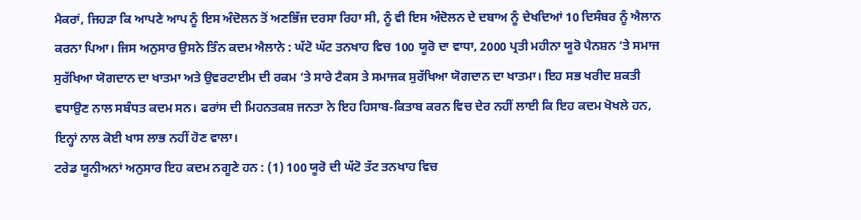ਮੈਕਰਾਂ, ਜਿਹੜਾ ਕਿ ਆਪਣੇ ਆਪ ਨੂੰ ਇਸ ਅੰਦੋਲਨ ਤੋਂ ਅਣਭਿੱਜ ਦਰਸਾ ਰਿਹਾ ਸੀ, ਨੂੰ ਵੀ ਇਸ ਅੰਦੋਲਨ ਦੇ ਦਬਾਅ ਨੂੰ ਦੇਖਦਿਆਂ 10 ਦਿਸੰਬਰ ਨੂੰ ਐਲਾਨ ਕਰਨਾ ਪਿਆ। ਜਿਸ ਅਨੁਸਾਰ ਉਸਨੇ ਤਿੰਨ ਕਦਮ ਐਲਾਨੇ : ਘੱਟੋ ਘੱਟ ਤਨਖਾਹ ਵਿਚ 100 ਯੂਰੋ ਦਾ ਵਾਧਾ, 2000 ਪ੍ਰਤੀ ਮਹੀਨਾ ਯੂਰੋ ਪੈਨਸ਼ਨ ‘ਤੇ ਸਮਾਜ ਸੁਰੱਖਿਆ ਯੋਗਦਾਨ ਦਾ ਖਾਤਮਾ ਅਤੇ ਉਵਰਟਾਈਮ ਦੀ ਰਕਮ ‘ਤੇ ਸਾਰੇ ਟੈਕਸ ਤੇ ਸਮਾਜਕ ਸੁਰੱਖਿਆ ਯੋਗਦਾਨ ਦਾ ਖਾਤਮਾ। ਇਹ ਸਭ ਖਰੀਦ ਸ਼ਕਤੀ ਵਧਾਉਣ ਨਾਲ ਸਬੰਧਤ ਕਦਮ ਸਨ। ਫਰਾਂਸ ਦੀ ਮਿਹਨਤਕਸ਼ ਜਨਤਾ ਨੇ ਇਹ ਹਿਸਾਬ-ਕਿਤਾਬ ਕਰਨ ਵਿਚ ਦੇਰ ਨਹੀਂ ਲਾਈ ਕਿ ਇਹ ਕਦਮ ਖੋਖਲੇ ਹਨ, ਇਨ੍ਹਾਂ ਨਾਲ ਕੋਈ ਖਾਸ ਲਾਭ ਨਹੀਂ ਹੋਣ ਵਾਲਾ।
ਟਰੇਡ ਯੂਨੀਅਨਾਂ ਅਨੁਸਾਰ ਇਹ ਕਦਮ ਨਗੂਣੇ ਹਨ : (1) 100 ਯੂਰੋ ਦੀ ਘੱਟੋ ਤੱਟ ਤਨਖਾਹ ਵਿਚ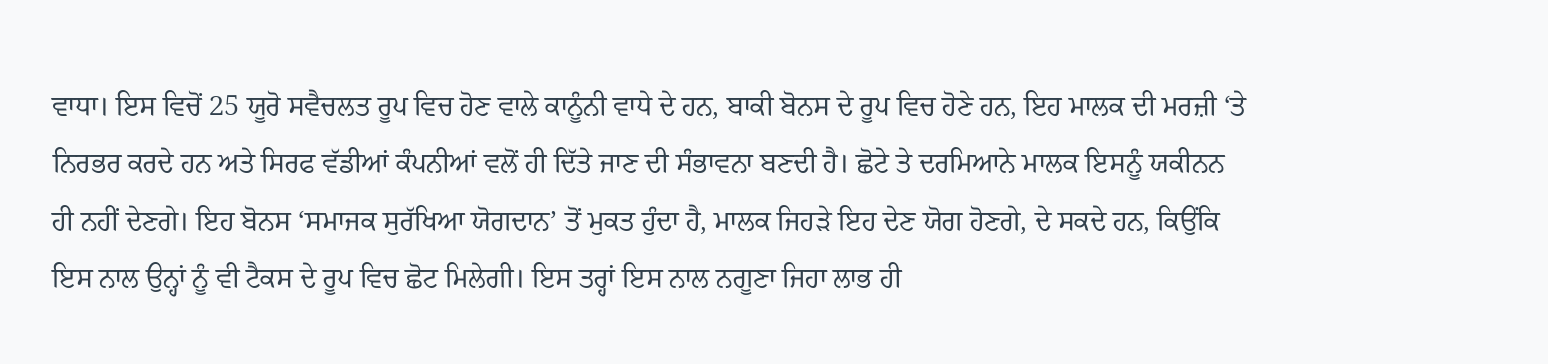ਵਾਧਾ। ਇਸ ਵਿਚੋਂ 25 ਯੂਰੋ ਸਵੈਚਲਤ ਰੂਪ ਵਿਚ ਹੋਣ ਵਾਲੇ ਕਾਨੂੰਨੀ ਵਾਧੇ ਦੇ ਹਨ, ਬਾਕੀ ਬੋਨਸ ਦੇ ਰੂਪ ਵਿਚ ਹੋਣੇ ਹਨ, ਇਹ ਮਾਲਕ ਦੀ ਮਰਜ਼ੀ ‘ਤੇ ਨਿਰਭਰ ਕਰਦੇ ਹਨ ਅਤੇ ਸਿਰਫ ਵੱਡੀਆਂ ਕੰਪਨੀਆਂ ਵਲੋਂ ਹੀ ਦਿੱਤੇ ਜਾਣ ਦੀ ਸੰਭਾਵਨਾ ਬਣਦੀ ਹੈ। ਛੋਟੇ ਤੇ ਦਰਮਿਆਨੇ ਮਾਲਕ ਇਸਨੂੰ ਯਕੀਨਨ ਹੀ ਨਹੀਂ ਦੇਣਗੇ। ਇਹ ਬੋਨਸ ‘ਸਮਾਜਕ ਸੁਰੱਖਿਆ ਯੋਗਦਾਨ’ ਤੋਂ ਮੁਕਤ ਹੁੰਦਾ ਹੈ, ਮਾਲਕ ਜਿਹੜੇ ਇਹ ਦੇਣ ਯੋਗ ਹੋਣਗੇ, ਦੇ ਸਕਦੇ ਹਨ, ਕਿਉਂਕਿ ਇਸ ਨਾਲ ਉਨ੍ਹਾਂ ਨੂੰ ਵੀ ਟੈਕਸ ਦੇ ਰੂਪ ਵਿਚ ਛੋਟ ਮਿਲੇਗੀ। ਇਸ ਤਰ੍ਹਾਂ ਇਸ ਨਾਲ ਨਗੂਣਾ ਜਿਹਾ ਲਾਭ ਹੀ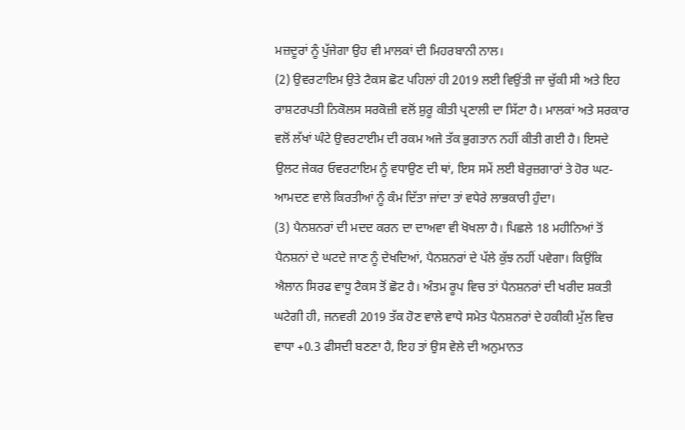ਮਜ਼ਦੂਰਾਂ ਨੂੰ ਪੁੱਜੇਗਾ ਉਹ ਵੀ ਮਾਲਕਾਂ ਦੀ ਮਿਹਰਬਾਨੀ ਨਾਲ।
(2) ਉਵਰਟਾਇਮ ਉਤੇ ਟੈਕਸ ਛੋਟ ਪਹਿਲਾਂ ਹੀ 2019 ਲਈ ਵਿਉਂਤੀ ਜਾ ਚੁੱਕੀ ਸੀ ਅਤੇ ਇਹ ਰਾਸ਼ਟਰਪਤੀ ਨਿਕੋਲਸ ਸਰਕੋਜ਼ੀ ਵਲੋਂ ਸ਼ੁਰੂ ਕੀਤੀ ਪ੍ਰਣਾਲੀ ਦਾ ਸਿੱਟਾ ਹੈ। ਮਾਲਕਾਂ ਅਤੇ ਸਰਕਾਰ ਵਲੋਂ ਲੱਖਾਂ ਘੰਟੇ ਉਵਰਟਾਈਮ ਦੀ ਰਕਮ ਅਜੇ ਤੱਕ ਭੁਗਤਾਨ ਨਹੀਂ ਕੀਤੀ ਗਈ ਹੈ। ਇਸਦੇ ਉਲਟ ਜੇਕਰ ਓਵਰਟਾਇਮ ਨੂੰ ਵਧਾਉਣ ਦੀ ਥਾਂ, ਇਸ ਸਮੇਂ ਲਈ ਬੇਰੁਜ਼ਗਾਰਾਂ ਤੇ ਹੋਰ ਘਟ-ਆਮਦਣ ਵਾਲੇ ਕਿਰਤੀਆਂ ਨੂੰ ਕੰਮ ਦਿੱਤਾ ਜਾਂਦਾ ਤਾਂ ਵਧੇਰੇ ਲਾਭਕਾਰੀ ਹੁੰਦਾ।
(3) ਪੈਨਸ਼ਨਰਾਂ ਦੀ ਮਦਦ ਕਰਨ ਦਾ ਦਾਅਵਾ ਵੀ ਖੋਖਲਾ ਹੈ। ਪਿਛਲੇ 18 ਮਹੀਨਿਆਂ ਤੋਂ ਪੈਨਸ਼ਨਾਂ ਦੇ ਘਟਦੇ ਜਾਣ ਨੂੰ ਦੇਖਦਿਆਂ, ਪੈਨਸ਼ਨਰਾਂ ਦੇ ਪੱਲੇ ਕੁੱਝ ਨਹੀਂ ਪਵੇਗਾ। ਕਿਉਂਕਿ ਐਲਾਨ ਸਿਰਫ ਵਾਧੂ ਟੈਕਸ ਤੋਂ ਛੋਟ ਹੈ। ਅੰਤਮ ਰੂਪ ਵਿਚ ਤਾਂ ਪੈਨਸ਼ਨਰਾਂ ਦੀ ਖਰੀਦ ਸ਼ਕਤੀ ਘਟੇਗੀ ਹੀ, ਜਨਵਰੀ 2019 ਤੱਕ ਹੋਣ ਵਾਲੇ ਵਾਧੇ ਸਮੇਤ ਪੈਨਸ਼ਨਰਾਂ ਦੇ ਹਕੀਕੀ ਮੁੱਲ ਵਿਚ ਵਾਧਾ +0.3 ਫੀਸਦੀ ਬਣਣਾ ਹੈ, ਇਹ ਤਾਂ ਉਸ ਵੇਲੇ ਦੀ ਅਨੁਮਾਨਤ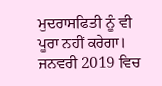ਮੁਦਰਾਸਫਿਤੀ ਨੂੰ ਵੀ ਪੂਰਾ ਨਹੀਂ ਕਰੇਗਾ। ਜਨਵਰੀ 2019 ਵਿਚ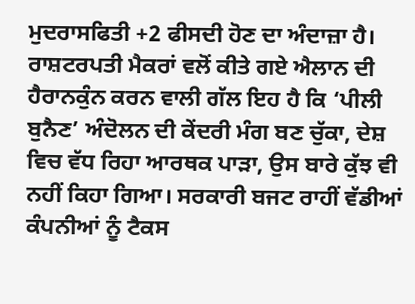ਮੁਦਰਾਸਫਿਤੀ +2 ਫੀਸਦੀ ਹੋਣ ਦਾ ਅੰਦਾਜ਼ਾ ਹੈ।
ਰਾਸ਼ਟਰਪਤੀ ਮੈਕਰਾਂ ਵਲੋਂ ਕੀਤੇ ਗਏ ਐਲਾਨ ਦੀ ਹੈਰਾਨਕੁੰਨ ਕਰਨ ਵਾਲੀ ਗੱਲ ਇਹ ਹੈ ਕਿ ‘ਪੀਲੀ ਬੁਨੈਣ’ ਅੰਦੋਲਨ ਦੀ ਕੇਂਦਰੀ ਮੰਗ ਬਣ ਚੁੱਕਾ, ਦੇਸ਼ ਵਿਚ ਵੱਧ ਰਿਹਾ ਆਰਥਕ ਪਾੜਾ, ਉਸ ਬਾਰੇ ਕੁੱਝ ਵੀ ਨਹੀਂ ਕਿਹਾ ਗਿਆ। ਸਰਕਾਰੀ ਬਜਟ ਰਾਹੀਂ ਵੱਡੀਆਂ ਕੰਪਨੀਆਂ ਨੂੰ ਟੈਕਸ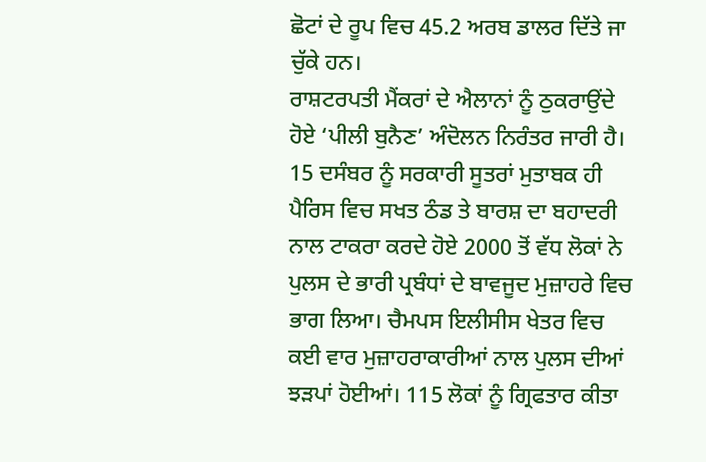ਛੋਟਾਂ ਦੇ ਰੂਪ ਵਿਚ 45.2 ਅਰਬ ਡਾਲਰ ਦਿੱਤੇ ਜਾ ਚੁੱਕੇ ਹਨ।
ਰਾਸ਼ਟਰਪਤੀ ਮੈਂਕਰਾਂ ਦੇ ਐਲਾਨਾਂ ਨੂੰ ਠੁਕਰਾਉਂਦੇ ਹੋਏ ‘ਪੀਲੀ ਬੁਨੈਣ’ ਅੰਦੋਲਨ ਨਿਰੰਤਰ ਜਾਰੀ ਹੈ। 15 ਦਸੰਬਰ ਨੂੰ ਸਰਕਾਰੀ ਸੂਤਰਾਂ ਮੁਤਾਬਕ ਹੀ ਪੈਰਿਸ ਵਿਚ ਸਖਤ ਠੰਡ ਤੇ ਬਾਰਸ਼ ਦਾ ਬਹਾਦਰੀ ਨਾਲ ਟਾਕਰਾ ਕਰਦੇ ਹੋਏ 2000 ਤੋਂ ਵੱਧ ਲੋਕਾਂ ਨੇ ਪੁਲਸ ਦੇ ਭਾਰੀ ਪ੍ਰਬੰਧਾਂ ਦੇ ਬਾਵਜੂਦ ਮੁਜ਼ਾਹਰੇ ਵਿਚ ਭਾਗ ਲਿਆ। ਚੈਮਪਸ ਇਲੀਸੀਸ ਖੇਤਰ ਵਿਚ ਕਈ ਵਾਰ ਮੁਜ਼ਾਹਰਾਕਾਰੀਆਂ ਨਾਲ ਪੁਲਸ ਦੀਆਂ ਝੜਪਾਂ ਹੋਈਆਂ। 115 ਲੋਕਾਂ ਨੂੰ ਗ੍ਰਿਫਤਾਰ ਕੀਤਾ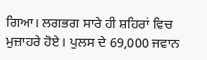ਗਿਆ। ਲਗਭਗ ਸਾਰੇ ਹੀ ਸ਼ਹਿਰਾਂ ਵਿਚ ਮੁਜ਼ਾਹਰੇ ਹੋਏ। ਪੁਲਸ ਦੇ 69,000 ਜਵਾਨ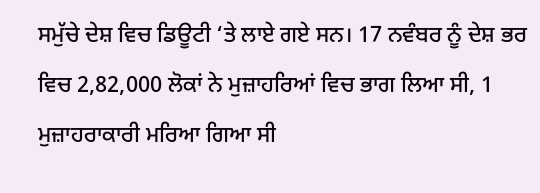ਸਮੁੱਚੇ ਦੇਸ਼ ਵਿਚ ਡਿਊਟੀ ‘ਤੇ ਲਾਏ ਗਏ ਸਨ। 17 ਨਵੰਬਰ ਨੂੰ ਦੇਸ਼ ਭਰ ਵਿਚ 2,82,000 ਲੋਕਾਂ ਨੇ ਮੁਜ਼ਾਹਰਿਆਂ ਵਿਚ ਭਾਗ ਲਿਆ ਸੀ, 1 ਮੁਜ਼ਾਹਰਾਕਾਰੀ ਮਰਿਆ ਗਿਆ ਸੀ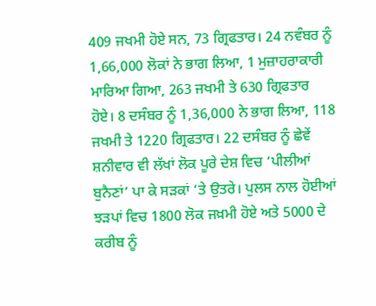409 ਜਖਮੀ ਹੋਏ ਸਨ, 73 ਗ੍ਰਿਫਤਾਰ। 24 ਨਵੰਬਰ ਨੂੰ 1,66,000 ਲੋਕਾਂ ਨੇ ਭਾਗ ਲਿਆ, 1 ਮੁਜ਼ਾਹਰਾਕਾਰੀ ਮਾਰਿਆ ਗਿਆ, 263 ਜਖਮੀ ਤੇ 630 ਗ੍ਰਿਫਤਾਰ ਹੋਏ। 8 ਦਸੰਬਰ ਨੂੰ 1,36,000 ਨੇ ਭਾਗ ਲਿਆ, 118 ਜਖਮੀ ਤੇ 1220 ਗ੍ਰਿਫਤਾਰ। 22 ਦਸੰਬਰ ਨੂੰ ਛੇਵੇਂ ਸ਼ਨੀਵਾਰ ਵੀ ਲੱਖਾਂ ਲੋਕ ਪੂਰੇ ਦੇਸ਼ ਵਿਚ ‘ਪੀਲੀਆਂ ਬੁਨੈਣਾਂ’ ਪਾ ਕੇ ਸੜਕਾਂ ‘ਤੇ ਉਤਰੇ। ਪੁਲਸ ਨਾਲ ਹੋਈਆਂ ਝੜਪਾਂ ਵਿਚ 1800 ਲੋਕ ਜਖ਼ਮੀ ਹੋਏ ਅਤੇ 5000 ਦੇ ਕਰੀਬ ਨੂੰ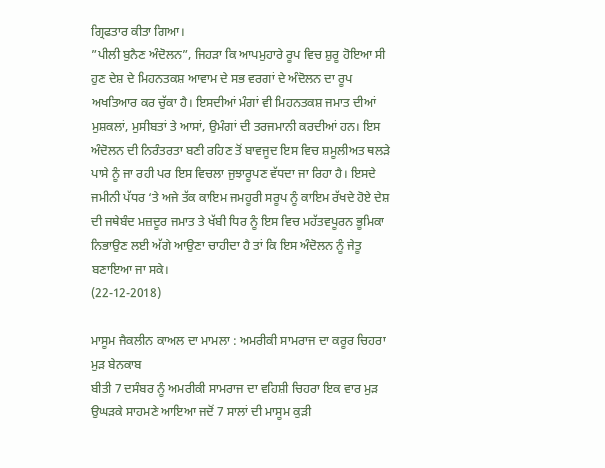ਗ੍ਰਿਫਤਾਰ ਕੀਤਾ ਗਿਆ।
”ਪੀਲੀ ਬੁਨੈਣ ਅੰਦੋਲਨ”, ਜਿਹੜਾ ਕਿ ਆਪਮੁਹਾਰੇ ਰੂਪ ਵਿਚ ਸ਼ੁਰੂ ਹੋਇਆ ਸੀ ਹੁਣ ਦੇਸ਼ ਦੇ ਮਿਹਨਤਕਸ਼ ਆਵਾਮ ਦੇ ਸਭ ਵਰਗਾਂ ਦੇ ਅੰਦੋਲਨ ਦਾ ਰੂਪ ਅਖਤਿਆਰ ਕਰ ਚੁੱਕਾ ਹੈ। ਇਸਦੀਆਂ ਮੰਗਾਂ ਵੀ ਮਿਹਨਤਕਸ਼ ਜਮਾਤ ਦੀਆਂ ਮੁਸ਼ਕਲਾਂ, ਮੁਸੀਬਤਾਂ ਤੇ ਆਸਾਂ, ਉਮੰਗਾਂ ਦੀ ਤਰਜਮਾਨੀ ਕਰਦੀਆਂ ਹਨ। ਇਸ ਅੰਦੋਲਨ ਦੀ ਨਿਰੰਤਰਤਾ ਬਣੀ ਰਹਿਣ ਤੋਂ ਬਾਵਜੂਦ ਇਸ ਵਿਚ ਸ਼ਮੂਲੀਅਤ ਥਲੜੇ ਪਾਸੇ ਨੂੰ ਜਾ ਰਹੀ ਪਰ ਇਸ ਵਿਚਲਾ ਜੁਝਾਰੂਪਣ ਵੱਧਦਾ ਜਾ ਰਿਹਾ ਹੈ। ਇਸਦੇ ਜਮੀਨੀ ਪੱਧਰ ‘ਤੇ ਅਜੇ ਤੱਕ ਕਾਇਮ ਜਮਹੂਰੀ ਸਰੂਪ ਨੂੰ ਕਾਇਮ ਰੱਖਦੇ ਹੋਏ ਦੇਸ਼ ਦੀ ਜਥੇਬੰਦ ਮਜ਼ਦੂਰ ਜਮਾਤ ਤੇ ਖੱਬੀ ਧਿਰ ਨੂੰ ਇਸ ਵਿਚ ਮਹੱਤਵਪੂਰਨ ਭੂਮਿਕਾ ਨਿਭਾਉਣ ਲਈ ਅੱਗੇ ਆਉਣਾ ਚਾਹੀਦਾ ਹੈ ਤਾਂ ਕਿ ਇਸ ਅੰਦੋਲਨ ਨੂੰ ਜੇਤੂ ਬਣਾਇਆ ਜਾ ਸਕੇ।
(22-12-2018)

ਮਾਸੂਮ ਜੈਕਲੀਨ ਕਾਅਲ ਦਾ ਮਾਮਲਾ : ਅਮਰੀਕੀ ਸਾਮਰਾਜ ਦਾ ਕਰੂਰ ਚਿਹਰਾ ਮੁੜ ਬੇਨਕਾਬ
ਬੀਤੀ 7 ਦਸੰਬਰ ਨੂੰ ਅਮਰੀਕੀ ਸਾਮਰਾਜ ਦਾ ਵਹਿਸ਼ੀ ਚਿਹਰਾ ਇਕ ਵਾਰ ਮੁੜ ਉਘੜਕੇ ਸਾਹਮਣੇ ਆਇਆ ਜਦੋਂ 7 ਸਾਲਾਂ ਦੀ ਮਾਸੂਮ ਕੁੜੀ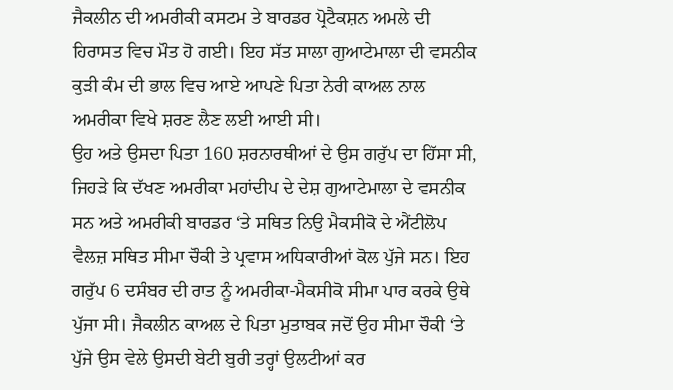ਜੈਕਲੀਨ ਦੀ ਅਮਰੀਕੀ ਕਸਟਮ ਤੇ ਬਾਰਡਰ ਪ੍ਰੋਟੈਕਸ਼ਨ ਅਮਲੇ ਦੀ ਹਿਰਾਸਤ ਵਿਚ ਮੌਤ ਹੋ ਗਈ। ਇਹ ਸੱਤ ਸਾਲਾ ਗੁਆਟੇਮਾਲਾ ਦੀ ਵਸਨੀਕ ਕੁੜੀ ਕੰਮ ਦੀ ਭਾਲ ਵਿਚ ਆਏ ਆਪਣੇ ਪਿਤਾ ਨੇਰੀ ਕਾਅਲ ਨਾਲ ਅਮਰੀਕਾ ਵਿਖੇ ਸ਼ਰਣ ਲੈਣ ਲਈ ਆਈ ਸੀ।
ਉਹ ਅਤੇ ਉਸਦਾ ਪਿਤਾ 160 ਸ਼ਰਨਾਰਥੀਆਂ ਦੇ ਉਸ ਗਰੁੱਪ ਦਾ ਹਿੱਸਾ ਸੀ, ਜਿਹੜੇ ਕਿ ਦੱਖਣ ਅਮਰੀਕਾ ਮਹਾਂਦੀਪ ਦੇ ਦੇਸ਼ ਗੁਆਟੇਮਾਲਾ ਦੇ ਵਸਨੀਕ ਸਨ ਅਤੇ ਅਮਰੀਕੀ ਬਾਰਡਰ ‘ਤੇ ਸਥਿਤ ਨਿਉ ਮੈਕਸੀਕੋ ਦੇ ਐਂਟੀਲੋਪ ਵੈਲਜ਼ ਸਥਿਤ ਸੀਮਾ ਚੌਕੀ ਤੇ ਪ੍ਰਵਾਸ ਅਧਿਕਾਰੀਆਂ ਕੋਲ ਪੁੱਜੇ ਸਨ। ਇਹ ਗਰੁੱਪ 6 ਦਸੰਬਰ ਦੀ ਰਾਤ ਨੂੰ ਅਮਰੀਕਾ-ਮੈਕਸੀਕੋ ਸੀਮਾ ਪਾਰ ਕਰਕੇ ਉਥੇ ਪੁੱਜਾ ਸੀ। ਜੈਕਲੀਨ ਕਾਅਲ ਦੇ ਪਿਤਾ ਮੁਤਾਬਕ ਜਦੋਂ ਉਹ ਸੀਮਾ ਚੌਕੀ ‘ਤੇ ਪੁੱਜੇ ਉਸ ਵੇਲੇ ਉਸਦੀ ਬੇਟੀ ਬੁਰੀ ਤਰ੍ਹਾਂ ਉਲਟੀਆਂ ਕਰ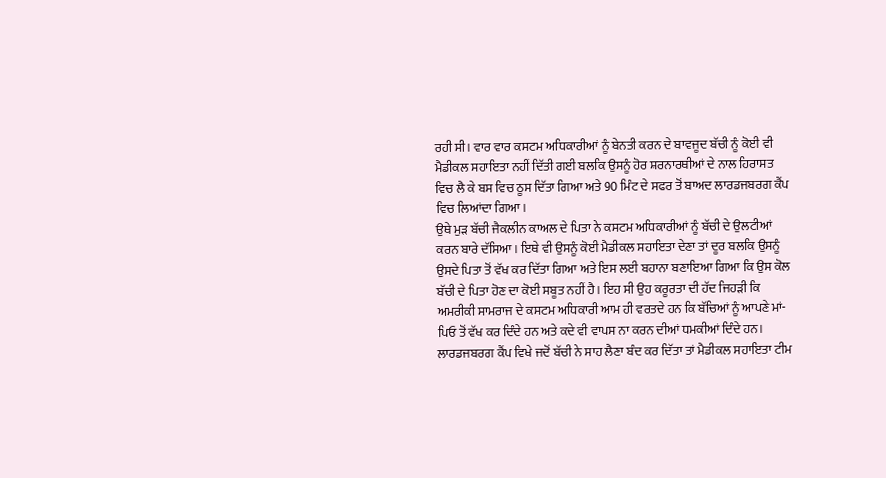ਰਹੀ ਸੀ। ਵਾਰ ਵਾਰ ਕਸਟਮ ਅਧਿਕਾਰੀਆਂ ਨੂੰ ਬੇਨਤੀ ਕਰਨ ਦੇ ਬਾਵਜੂਦ ਬੱਚੀ ਨੂੰ ਕੋਈ ਵੀ ਮੈਡੀਕਲ ਸਹਾਇਤਾ ਨਹੀਂ ਦਿੱਤੀ ਗਈ ਬਲਕਿ ਉਸਨੂੰ ਹੋਰ ਸ਼ਰਨਾਰਥੀਆਂ ਦੇ ਨਾਲ ਹਿਰਾਸਤ ਵਿਚ ਲੈ ਕੇ ਬਸ ਵਿਚ ਠੂਸ ਦਿੱਤਾ ਗਿਆ ਅਤੇ 90 ਮਿੰਟ ਦੇ ਸਫਰ ਤੋਂ ਬਾਅਦ ਲਾਰਡਜਬਰਗ ਕੈਂਪ ਵਿਚ ਲਿਆਂਦਾ ਗਿਆ।
ਉਥੇ ਮੁੜ ਬੱਚੀ ਜੈਕਲੀਨ ਕਾਅਲ ਦੇ ਪਿਤਾ ਨੇ ਕਸਟਮ ਅਧਿਕਾਰੀਆਂ ਨੂੰ ਬੱਚੀ ਦੇ ਉਲਟੀਆਂ ਕਰਨ ਬਾਰੇ ਦੱਸਿਆ। ਇਥੇ ਵੀ ਉਸਨੂੰ ਕੋਈ ਮੈਡੀਕਲ ਸਹਾਇਤਾ ਦੇਣਾ ਤਾਂ ਦੂਰ ਬਲਕਿ ਉਸਨੂੰ ਉਸਦੇ ਪਿਤਾ ਤੋਂ ਵੱਖ ਕਰ ਦਿੱਤਾ ਗਿਆ ਅਤੇ ਇਸ ਲਈ ਬਹਾਨਾ ਬਣਾਇਆ ਗਿਆ ਕਿ ਉਸ ਕੋਲ ਬੱਚੀ ਦੇ ਪਿਤਾ ਹੋਣ ਦਾ ਕੋਈ ਸਬੂਤ ਨਹੀਂ ਹੈ। ਇਹ ਸੀ ਉਹ ਕਰੂਰਤਾ ਦੀ ਹੱਦ ਜਿਹੜੀ ਕਿ ਅਮਰੀਕੀ ਸਾਮਰਾਜ ਦੇ ਕਸਟਮ ਅਧਿਕਾਰੀ ਆਮ ਹੀ ਵਰਤਦੇ ਹਨ ਕਿ ਬੱਚਿਆਂ ਨੂੰ ਆਪਣੇ ਮਾਂ-ਪਿਓ ਤੋਂ ਵੱਖ ਕਰ ਦਿੰਦੇ ਹਨ ਅਤੇ ਕਦੇ ਵੀ ਵਾਪਸ ਨਾ ਕਰਨ ਦੀਆਂ ਧਮਕੀਆਂ ਦਿੰਦੇ ਹਨ। ਲਾਰਡਜਬਰਗ ਕੈਂਪ ਵਿਖੇ ਜਦੋਂ ਬੱਚੀ ਨੇ ਸਾਹ ਲੈਣਾ ਬੰਦ ਕਰ ਦਿੱਤਾ ਤਾਂ ਮੈਡੀਕਲ ਸਹਾਇਤਾ ਟੀਮ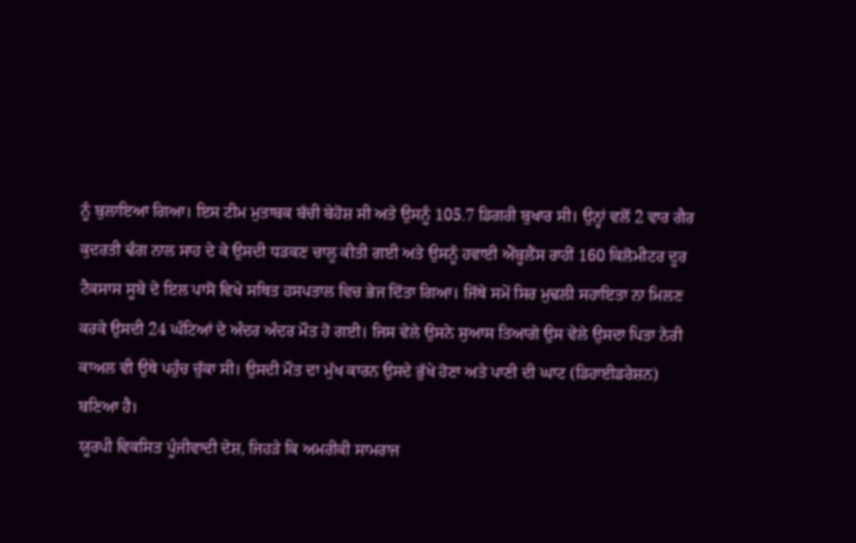ਨੂੰ ਬੁਲਾਇਆ ਗਿਆ। ਇਸ ਟੀਮ ਮੁਤਾਬਕ ਬੱਚੀ ਬੇਹੋਸ਼ ਸੀ ਅਤੇ ਉਸਨੂੰ 105.7 ਡਿਗਰੀ ਬੁਖਾਰ ਸੀ। ਉਨ੍ਹਾਂ ਵਲੋਂ 2 ਵਾਰ ਗੈਰ ਕੁਦਰਤੀ ਢੰਗ ਨਾਲ ਸਾਹ ਦੇ ਕੇ ਉਸਦੀ ਧੜਕਣ ਚਾਲੂ ਕੀਤੀ ਗਈ ਅਤੇ ਉਸਨੂੰ ਹਵਾਈ ਐਂਬੂਲੈਂਸ ਰਾਹੀਂ 160 ਕਿਲੋਮੀਟਰ ਦੂਰ ਟੈਕਸਾਸ ਸੂਬੇ ਦੇ ਇਲ ਪਾਸੋ ਵਿਖੇ ਸਥਿਤ ਹਸਪਤਾਲ ਵਿਚ ਭੇਜ ਦਿੱਤਾ ਗਿਆ। ਜਿੱਥੇ ਸਮੇਂ ਸਿਰ ਮੁਢਲੀ ਸਹਾਇਤਾ ਨਾ ਮਿਲਣ ਕਰਕੇ ਉਸਦੀ 24 ਘੰਟਿਆਂ ਦੇ ਅੰਦਰ ਅੰਦਰ ਮੌਤ ਹੋ ਗਈ। ਜਿਸ ਵੇਲੇ ਉਸਨੇ ਸੁਆਸ ਤਿਆਗੇ ਉਸ ਵੇਲੇ ਉਸਦਾ ਪਿਤਾ ਨੇਰੀ ਕਾਅਲ ਵੀ ਉਥੇ ਪਹੁੰਚ ਚੁੱਕਾ ਸੀ। ਉਸਦੀ ਮੌਤ ਦਾ ਮੁੱਖ ਕਾਰਨ ਉਸਦੇ ਭੁੱਖੇ ਹੋਣਾ ਅਤੇ ਪਾਣੀ ਦੀ ਘਾਟ (ਡਿਹਾਈਡਰੇਸ਼ਨ) ਬਣਿਆ ਹੈ।
ਯੂਰਪੀ ਵਿਕਸਿਤ ਪੂੰਜੀਵਾਦੀ ਦੇਸ਼, ਜਿਹੜੇ ਕਿ ਅਮਰੀਕੀ ਸਾਮਰਾਜ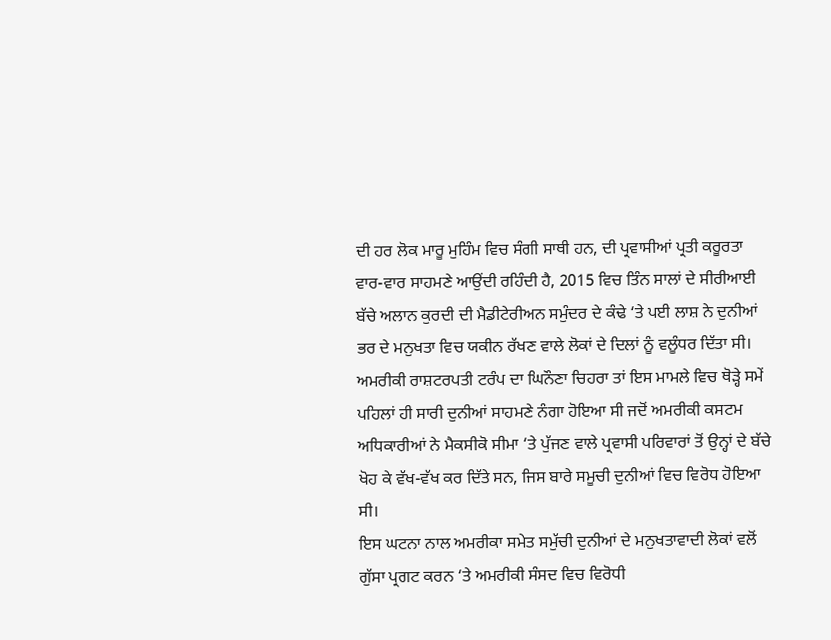ਦੀ ਹਰ ਲੋਕ ਮਾਰੂ ਮੁਹਿੰਮ ਵਿਚ ਸੰਗੀ ਸਾਥੀ ਹਨ, ਦੀ ਪ੍ਰਵਾਸੀਆਂ ਪ੍ਰਤੀ ਕਰੂਰਤਾ ਵਾਰ-ਵਾਰ ਸਾਹਮਣੇ ਆਉਂਦੀ ਰਹਿੰਦੀ ਹੈ, 2015 ਵਿਚ ਤਿੰਨ ਸਾਲਾਂ ਦੇ ਸੀਰੀਆਈ ਬੱਚੇ ਅਲਾਨ ਕੁਰਦੀ ਦੀ ਮੈਡੀਟੇਰੀਅਨ ਸਮੁੰਦਰ ਦੇ ਕੰਢੇ ‘ਤੇ ਪਈ ਲਾਸ਼ ਨੇ ਦੁਨੀਆਂ ਭਰ ਦੇ ਮਨੁਖਤਾ ਵਿਚ ਯਕੀਨ ਰੱਖਣ ਵਾਲੇ ਲੋਕਾਂ ਦੇ ਦਿਲਾਂ ਨੂੰ ਵਲੂੰਧਰ ਦਿੱਤਾ ਸੀ। ਅਮਰੀਕੀ ਰਾਸ਼ਟਰਪਤੀ ਟਰੰਪ ਦਾ ਘਿਨੌਣਾ ਚਿਹਰਾ ਤਾਂ ਇਸ ਮਾਮਲੇ ਵਿਚ ਥੋੜ੍ਹੇ ਸਮੇਂ ਪਹਿਲਾਂ ਹੀ ਸਾਰੀ ਦੁਨੀਆਂ ਸਾਹਮਣੇ ਨੰਗਾ ਹੋਇਆ ਸੀ ਜਦੋਂ ਅਮਰੀਕੀ ਕਸਟਮ ਅਧਿਕਾਰੀਆਂ ਨੇ ਮੈਕਸੀਕੋ ਸੀਮਾ ‘ਤੇ ਪੁੱਜਣ ਵਾਲੇ ਪ੍ਰਵਾਸੀ ਪਰਿਵਾਰਾਂ ਤੋਂ ਉਨ੍ਹਾਂ ਦੇ ਬੱਚੇ ਖੋਹ ਕੇ ਵੱਖ-ਵੱਖ ਕਰ ਦਿੱਤੇ ਸਨ, ਜਿਸ ਬਾਰੇ ਸਮੂਚੀ ਦੁਨੀਆਂ ਵਿਚ ਵਿਰੋਧ ਹੋਇਆ ਸੀ।
ਇਸ ਘਟਨਾ ਨਾਲ ਅਮਰੀਕਾ ਸਮੇਤ ਸਮੁੱਚੀ ਦੁਨੀਆਂ ਦੇ ਮਨੁਖਤਾਵਾਦੀ ਲੋਕਾਂ ਵਲੋਂ ਗੁੱਸਾ ਪ੍ਰਗਟ ਕਰਨ ‘ਤੇ ਅਮਰੀਕੀ ਸੰਸਦ ਵਿਚ ਵਿਰੋਧੀ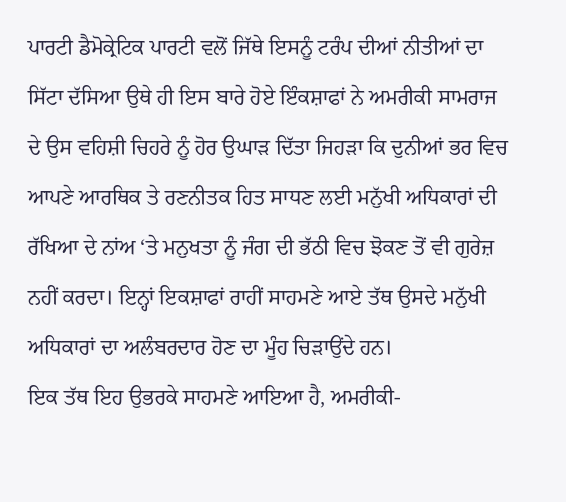ਪਾਰਟੀ ਡੈਮੋਕ੍ਰੇਟਿਕ ਪਾਰਟੀ ਵਲੋਂ ਜਿੱਥੇ ਇਸਨੂੰ ਟਰੰਪ ਦੀਆਂ ਨੀਤੀਆਂ ਦਾ ਸਿੱਟਾ ਦੱਸਿਆ ਉਥੇ ਹੀ ਇਸ ਬਾਰੇ ਹੋਏ ਇੰਕਸ਼ਾਫਾਂ ਨੇ ਅਮਰੀਕੀ ਸਾਮਰਾਜ ਦੇ ਉਸ ਵਹਿਸ਼ੀ ਚਿਹਰੇ ਨੂੰ ਹੋਰ ਉਘਾੜ ਦਿੱਤਾ ਜਿਹੜਾ ਕਿ ਦੁਨੀਆਂ ਭਰ ਵਿਚ ਆਪਣੇ ਆਰਥਿਕ ਤੇ ਰਣਨੀਤਕ ਹਿਤ ਸਾਧਣ ਲਈ ਮਨੁੱਖੀ ਅਧਿਕਾਰਾਂ ਦੀ ਰੱਖਿਆ ਦੇ ਨਾਂਅ ‘ਤੇ ਮਨੁਖਤਾ ਨੂੰ ਜੰਗ ਦੀ ਭੱਠੀ ਵਿਚ ਝੋਕਣ ਤੋਂ ਵੀ ਗੁਰੇਜ਼ ਨਹੀਂ ਕਰਦਾ। ਇਨ੍ਹਾਂ ਇਕਸ਼ਾਫਾਂ ਰਾਹੀਂ ਸਾਹਮਣੇ ਆਏ ਤੱਥ ਉਸਦੇ ਮਨੁੱਖੀ ਅਧਿਕਾਰਾਂ ਦਾ ਅਲੰਬਰਦਾਰ ਹੋਣ ਦਾ ਮੂੰਹ ਚਿੜਾਉਂਦੇ ਹਨ।
ਇਕ ਤੱਥ ਇਹ ਉਭਰਕੇ ਸਾਹਮਣੇ ਆਇਆ ਹੈ, ਅਮਰੀਕੀ-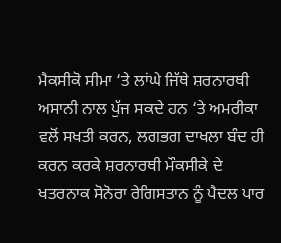ਮੈਕਸੀਕੋ ਸੀਮਾ ‘ਤੇ ਲਾਂਘੇ ਜਿੱਥੇ ਸ਼ਰਨਾਰਥੀ ਅਸਾਨੀ ਨਾਲ ਪੁੱਜ ਸਕਦੇ ਹਨ ‘ਤੇ ਅਮਰੀਕਾ ਵਲੋਂ ਸਖਤੀ ਕਰਨ, ਲਗਭਗ ਦਾਖਲਾ ਬੰਦ ਹੀ ਕਰਨ ਕਰਕੇ ਸ਼ਰਨਾਰਥੀ ਮੌਕਸੀਕੇ ਦੇ ਖਤਰਨਾਕ ਸੋਨੋਰਾ ਰੇਗਿਸਤਾਨ ਨੂੰ ਪੈਦਲ ਪਾਰ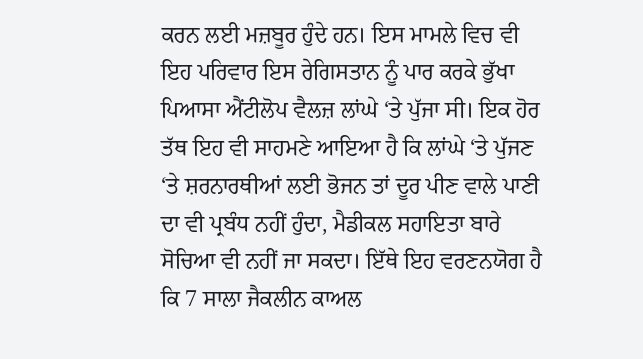ਕਰਨ ਲਈ ਮਜ਼ਬੂਰ ਹੁੰਦੇ ਹਨ। ਇਸ ਮਾਮਲੇ ਵਿਚ ਵੀ ਇਹ ਪਰਿਵਾਰ ਇਸ ਰੇਗਿਸਤਾਨ ਨੂੰ ਪਾਰ ਕਰਕੇ ਭੁੱਖਾ ਪਿਆਸਾ ਐਂਟੀਲੋਪ ਵੈਲਜ਼ ਲਾਂਘੇ ‘ਤੇ ਪੁੱਜਾ ਸੀ। ਇਕ ਹੋਰ ਤੱਥ ਇਹ ਵੀ ਸਾਹਮਣੇ ਆਇਆ ਹੈ ਕਿ ਲਾਂਘੇ ‘ਤੇ ਪੁੱਜਣ ‘ਤੇ ਸ਼ਰਨਾਰਥੀਆਂ ਲਈ ਭੋਜਨ ਤਾਂ ਦੂਰ ਪੀਣ ਵਾਲੇ ਪਾਣੀ ਦਾ ਵੀ ਪ੍ਰਬੰਧ ਨਹੀਂ ਹੁੰਦਾ, ਮੈਡੀਕਲ ਸਹਾਇਤਾ ਬਾਰੇ ਸੋਚਿਆ ਵੀ ਨਹੀਂ ਜਾ ਸਕਦਾ। ਇੱਥੇ ਇਹ ਵਰਣਨਯੋਗ ਹੈ ਕਿ 7 ਸਾਲਾ ਜੈਕਲੀਨ ਕਾਅਲ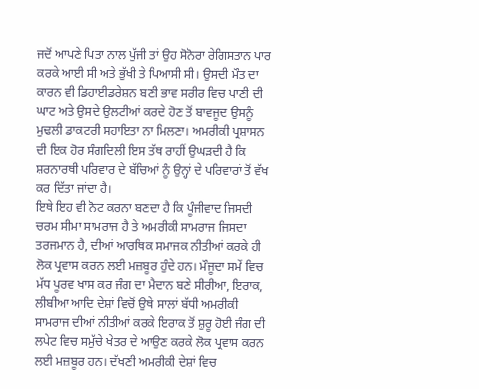ਜਦੋਂ ਆਪਣੇ ਪਿਤਾ ਨਾਲ ਪੁੱਜੀ ਤਾਂ ਉਹ ਸੋਨੋਰਾ ਰੇਗਿਸਤਾਨ ਪਾਰ ਕਰਕੇ ਆਈ ਸੀ ਅਤੇ ਭੁੱਖੀ ਤੇ ਪਿਆਸੀ ਸੀ। ਉਸਦੀ ਮੌਤ ਦਾ ਕਾਰਨ ਵੀ ਡਿਹਾਈਡਰੇਸ਼ਨ ਬਣੀ ਭਾਵ ਸਰੀਰ ਵਿਚ ਪਾਣੀ ਦੀ ਘਾਟ ਅਤੇ ਉਸਦੇ ਉਲਟੀਆਂ ਕਰਦੇ ਹੋਣ ਤੋਂ ਬਾਵਜੂਦ ਉਸਨੂੰ ਮੁਢਲੀ ਡਾਕਟਰੀ ਸਹਾਇਤਾ ਨਾ ਮਿਲਣਾ। ਅਮਰੀਕੀ ਪ੍ਰਸ਼ਾਸਨ ਦੀ ਇਕ ਹੋਰ ਸੰਗਦਿਲੀ ਇਸ ਤੱਥ ਰਾਹੀਂ ਉਘੜਦੀ ਹੈ ਕਿ ਸ਼ਰਨਾਰਥੀ ਪਰਿਵਾਰ ਦੇ ਬੱਚਿਆਂ ਨੂੰ ਉਨ੍ਹਾਂ ਦੇ ਪਰਿਵਾਰਾਂ ਤੋਂ ਵੱਖ ਕਰ ਦਿੱਤਾ ਜਾਂਦਾ ਹੈ।
ਇਥੇ ਇਹ ਵੀ ਨੋਟ ਕਰਨਾ ਬਣਦਾ ਹੈ ਕਿ ਪੂੰਜੀਵਾਦ ਜਿਸਦੀ ਚਰਮ ਸੀਮਾ ਸਾਮਰਾਜ ਹੈ ਤੇ ਅਮਰੀਕੀ ਸਾਮਰਾਜ ਜਿਸਦਾ ਤਰਜਮਾਨ ਹੈ, ਦੀਆਂ ਆਰਥਿਕ ਸਮਾਜਕ ਨੀਤੀਆਂ ਕਰਕੇ ਹੀ ਲੋਕ ਪ੍ਰਵਾਸ ਕਰਨ ਲਈ ਮਜ਼ਬੂਰ ਹੁੰਦੇ ਹਨ। ਮੌਜੂਦਾ ਸਮੇਂ ਵਿਚ ਮੱਧ ਪੂਰਵ ਖਾਸ ਕਰ ਜੰਗ ਦਾ ਮੈਦਾਨ ਬਣੇ ਸੀਰੀਆ, ਇਰਾਕ, ਲੀਬੀਆ ਆਦਿ ਦੇਸ਼ਾਂ ਵਿਚੋਂ ਉਥੇ ਸਾਲਾਂ ਬੱਧੀ ਅਮਰੀਕੀ ਸਾਮਰਾਜ ਦੀਆਂ ਨੀਤੀਆਂ ਕਰਕੇ ਇਰਾਕ ਤੋਂ ਸ਼ੁਰੂ ਹੋਈ ਜੰਗ ਦੀ ਲਪੇਟ ਵਿਚ ਸਮੁੱਚੇ ਖੇਤਰ ਦੇ ਆਉਣ ਕਰਕੇ ਲੋਕ ਪ੍ਰਵਾਸ ਕਰਨ ਲਈ ਮਜ਼ਬੂਰ ਹਨ। ਦੱਖਣੀ ਅਮਰੀਕੀ ਦੇਸ਼ਾਂ ਵਿਚ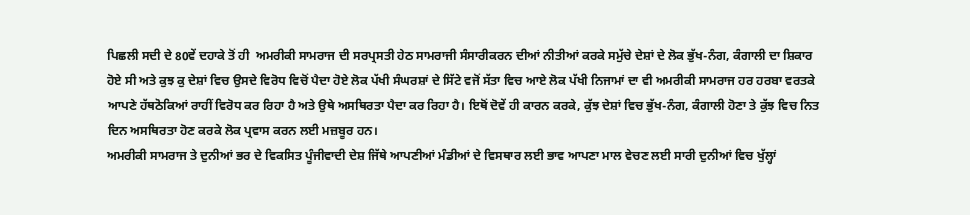ਪਿਛਲੀ ਸਦੀ ਦੇ 80ਵੇਂ ਦਹਾਕੇ ਤੋਂ ਹੀ  ਅਮਰੀਕੀ ਸਾਮਰਾਜ ਦੀ ਸਰਪ੍ਰਸਤੀ ਹੇਠ ਸਾਮਰਾਜੀ ਸੰਸਾਰੀਕਰਨ ਦੀਆਂ ਨੀਤੀਆਂ ਕਰਕੇ ਸਮੁੱਚੇ ਦੇਸ਼ਾਂ ਦੇ ਲੋਕ ਭੁੱਖ-ਨੰਗ, ਕੰਗਾਲੀ ਦਾ ਸ਼ਿਕਾਰ ਹੋਏ ਸੀ ਅਤੇ ਕੁਝ ਕੁ ਦੇਸ਼ਾਂ ਵਿਚ ਉਸਦੇ ਵਿਰੋਧ ਵਿਚੋਂ ਪੈਦਾ ਹੋਏ ਲੋਕ ਪੱਖੀ ਸੰਘਰਸ਼ਾਂ ਦੇ ਸਿੱਟੇ ਵਜੋਂ ਸੱਤਾ ਵਿਚ ਆਏ ਲੋਕ ਪੱਖੀ ਨਿਜਾਮਾਂ ਦਾ ਵੀ ਅਮਰੀਕੀ ਸਾਮਰਾਜ ਹਰ ਹਰਬਾ ਵਰਤਕੇ ਆਪਣੇ ਹੱਥਠੋਕਿਆਂ ਰਾਹੀਂ ਵਿਰੋਧ ਕਰ ਰਿਹਾ ਹੈ ਅਤੇ ਉਥੇ ਅਸਥਿਰਤਾ ਪੈਦਾ ਕਰ ਰਿਹਾ ਹੈ। ਇਥੋਂ ਦੋਵੇਂ ਹੀ ਕਾਰਨ ਕਰਕੇ, ਕੁੱਝ ਦੇਸ਼ਾਂ ਵਿਚ ਭੁੱਖ-ਨੰਗ, ਕੰਗਾਲੀ ਹੋਣਾ ਤੇ ਕੁੱਝ ਵਿਚ ਨਿਤ ਦਿਨ ਅਸਥਿਰਤਾ ਹੋਣ ਕਰਕੇ ਲੋਕ ਪ੍ਰਵਾਸ ਕਰਨ ਲਈ ਮਜ਼ਬੂਰ ਹਨ।
ਅਮਰੀਕੀ ਸਾਮਰਾਜ ਤੇ ਦੁਨੀਆਂ ਭਰ ਦੇ ਵਿਕਸਿਤ ਪੂੰਜੀਵਾਦੀ ਦੇਸ਼ ਜਿੱਥੇ ਆਪਣੀਆਂ ਮੰਡੀਆਂ ਦੇ ਵਿਸਥਾਰ ਲਈ ਭਾਵ ਆਪਣਾ ਮਾਲ ਵੇਚਣ ਲਈ ਸਾਰੀ ਦੁਨੀਆਂ ਵਿਚ ਖੁੱਲ੍ਹਾਂ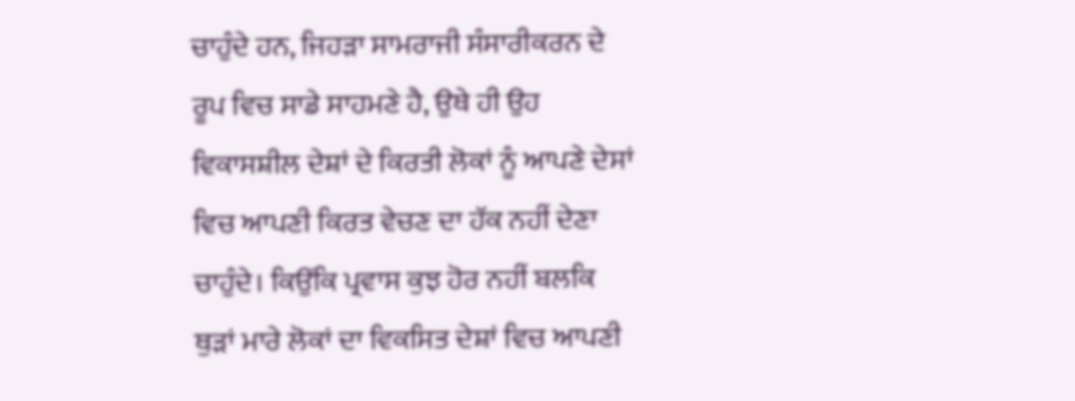ਚਾਹੁੰਦੇ ਹਨ, ਜਿਹੜਾ ਸਾਮਰਾਜੀ ਸੰਸਾਰੀਕਰਨ ਦੇ ਰੂਪ ਵਿਚ ਸਾਡੇ ਸਾਹਮਣੇ ਹੈ, ਉਥੇ ਹੀ ਉਹ ਵਿਕਾਸਸ਼ੀਲ ਦੇਸ਼ਾਂ ਦੇ ਕਿਰਤੀ ਲੋਕਾਂ ਨੂੰ ਆਪਣੇ ਦੇਸਾਂ ਵਿਚ ਆਪਣੀ ਕਿਰਤ ਵੇਚਣ ਦਾ ਹੱਕ ਨਹੀਂ ਦੇਣਾ ਚਾਹੁੰਦੇ। ਕਿਉਂਕਿ ਪ੍ਰਵਾਸ ਕੁਝ ਹੋਰ ਨਹੀਂ ਬਲਕਿ ਥੁੜਾਂ ਮਾਰੇ ਲੋਕਾਂ ਦਾ ਵਿਕਸਿਤ ਦੇਸ਼ਾਂ ਵਿਚ ਆਪਣੀ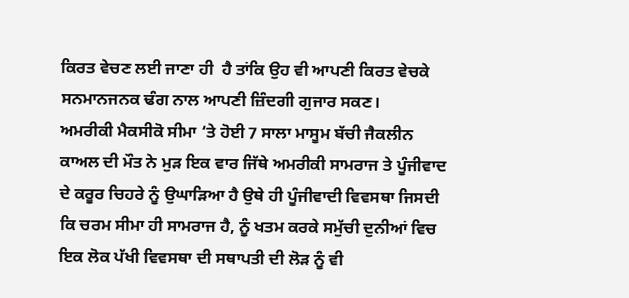ਕਿਰਤ ਵੇਚਣ ਲਈ ਜਾਣਾ ਹੀ  ਹੈ ਤਾਂਕਿ ਉਹ ਵੀ ਆਪਣੀ ਕਿਰਤ ਵੇਚਕੇ ਸਨਮਾਨਜਨਕ ਢੰਗ ਨਾਲ ਆਪਣੀ ਜ਼ਿੰਦਗੀ ਗੁਜਾਰ ਸਕਣ।
ਅਮਰੀਕੀ ਮੈਕਸੀਕੋ ਸੀਮਾ ‘ਤੇ ਹੋਈ 7 ਸਾਲਾ ਮਾਸੂਮ ਬੱਚੀ ਜੈਕਲੀਨ ਕਾਅਲ ਦੀ ਮੌਤ ਨੇ ਮੁੜ ਇਕ ਵਾਰ ਜਿੱਥੇ ਅਮਰੀਕੀ ਸਾਮਰਾਜ ਤੇ ਪੂੰਜੀਵਾਦ ਦੇ ਕਰੂਰ ਚਿਹਰੇ ਨੂੰ ਉਘਾੜਿਆ ਹੈ ਉਥੇ ਹੀ ਪੂੰਜੀਵਾਦੀ ਵਿਵਸਥਾ ਜਿਸਦੀ ਕਿ ਚਰਮ ਸੀਮਾ ਹੀ ਸਾਮਰਾਜ ਹੈ, ਨੂੰ ਖਤਮ ਕਰਕੇ ਸਮੁੱਚੀ ਦੁਨੀਆਂ ਵਿਚ ਇਕ ਲੋਕ ਪੱਖੀ ਵਿਵਸਥਾ ਦੀ ਸਥਾਪਤੀ ਦੀ ਲੋੜ ਨੂੰ ਵੀ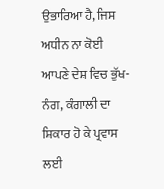ਉਭਾਰਿਆ ਹੈ, ਜਿਸ ਅਧੀਨ ਨਾ ਕੋਈ ਆਪਣੇ ਦੇਸ਼ ਵਿਚ ਭੁੱਖ-ਨੰਗ, ਕੰਗਾਲੀ ਦਾ ਸ਼ਿਕਾਰ ਹੋ ਕੇ ਪ੍ਰਵਾਸ ਲਈ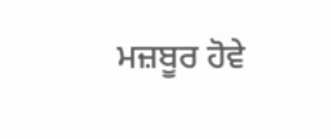ਮਜ਼ਬੂਰ ਹੋਵੇ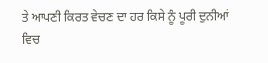ਤੇ ਆਪਣੀ ਕਿਰਤ ਵੇਚਣ ਦਾ ਹਰ ਕਿਸੇ ਨੂੰ ਪੂਰੀ ਦੁਨੀਆਂ ਵਿਚ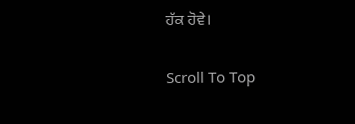ਹੱਕ ਹੋਵੇ।

Scroll To Top